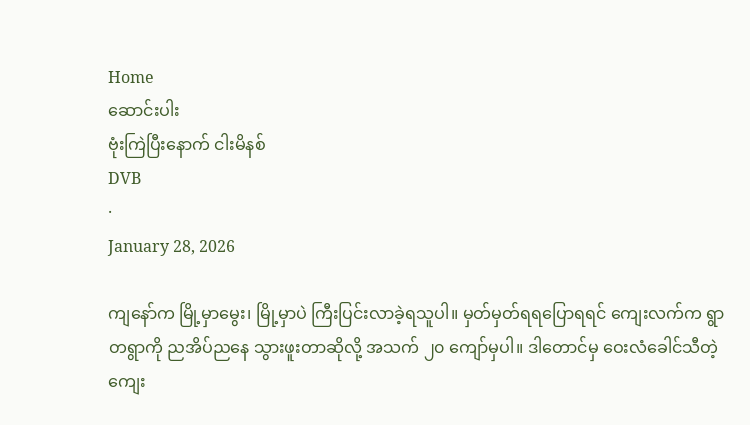Home
ဆောင်းပါး
ဗုံးကြဲပြီးနောက် ငါးမိနစ်
DVB
·
January 28, 2026

ကျနော်က မြို့မှာမွေး၊ မြို့မှာပဲ ကြီးပြင်းလာခဲ့ရသူပါ။ မှတ်မှတ်ရရပြောရရင် ကျေးလက်က ရွာတရွာကို ညအိပ်ညနေ သွားဖူးတာဆိုလို့ အသက် ၂၀ ကျော်မှပါ။ ဒါတောင်မှ ဝေးလံခေါင်သီတဲ့ ကျေး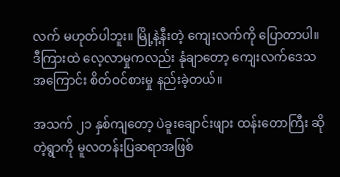လက် မဟုတ်ပါဘူး။ မြို့နဲ့နီးတဲ့ ကျေးလက်ကို ပြောတာပါ။ ဒီကြားထဲ လေ့လာမှုကလည်း နုံချာတော့ ကျေးလက်ဒေသအကြောင်း စိတ်ဝင်စားမှု နည်းခဲ့တယ်။

အသက် ၂၁ နှစ်ကျတော့ ပဲခူးချောင်းဖျား ထန်းတောကြီး ဆိုတဲ့ရွာကို မူလတန်းပြဆရာအဖြစ်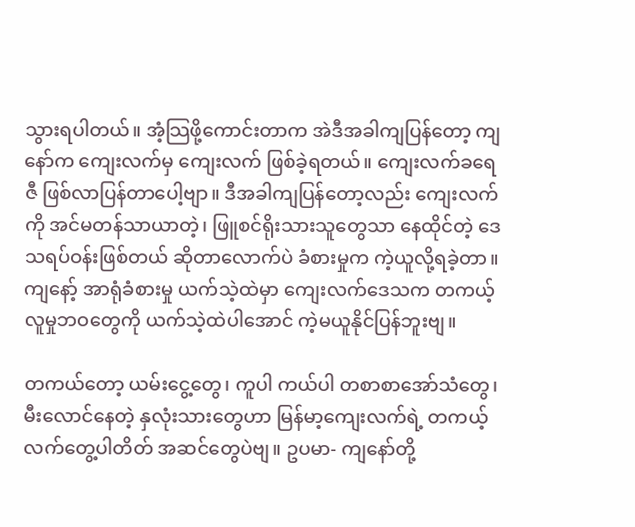သွားရပါတယ်။ အံ့သြဖို့ကောင်းတာက အဲဒီအခါကျပြန်တော့ ကျနော်က ကျေးလက်မှ ကျေးလက် ဖြစ်ခဲ့ရတယ်။ ကျေးလက်ခရေဇီ ဖြစ်လာပြန်တာပေါ့ဗျာ။ ဒီအခါကျပြန်တော့လည်း ကျေးလက်ကို အင်မတန်သာယာတဲ့၊ ဖြူစင်ရိုးသားသူတွေသာ နေထိုင်တဲ့ ဒေသရပ်ဝန်းဖြစ်တယ် ဆိုတာလောက်ပဲ ခံစားမှုက ကဲ့ယူလို့ရခဲ့တာ။ ကျနော့် အာရုံခံစားမှု ယက်သဲ့ထဲမှာ ကျေးလက်ဒေသက တကယ့် လူမှုဘဝတွေကို ယက်သဲ့ထဲပါအောင် ကဲ့မယူနိုင်ပြန်ဘူးဗျ။

တကယ်တော့ ယမ်းငွေ့တွေ၊ ကူပါ ကယ်ပါ တစာစာအော်သံတွေ၊ မီးလောင်နေတဲ့ နှလုံးသားတွေဟာ မြန်မာ့ကျေးလက်ရဲ့ တကယ့်လက်တွေ့ပါတိတ် အဆင်တွေပဲဗျ။ ဥပမာ- ကျနော်တို့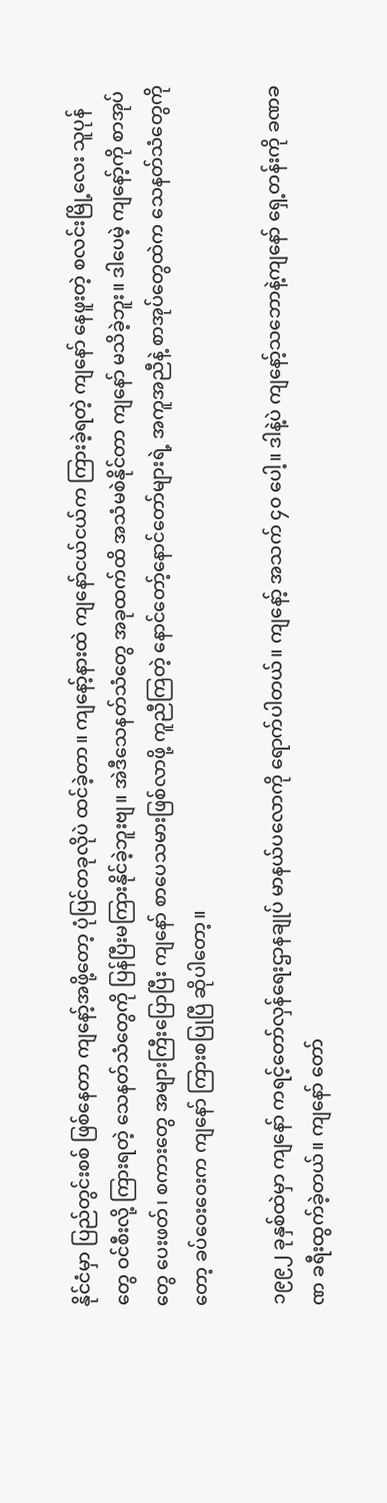နိုင်ငံမှာ ပြည်တွင်းစစ် ဖြစ်နေတာ ကျနော့်အဖို့တော့ ပုံပြင်တခုလိုပဲ ထင်ခဲ့တာ။ ကျနော့်နားထဲ ကျနော်ငယ်ငယ်က ကြားခဲ့ရတဲ့ ကျနော် နေဖူးတဲ့ စလင်းမြို့လေး သူပုန်တွေ ဝင်စီးလို့ ကြားရတဲ့ သေနတ်သံတွေကို ပြန်ပြီးမကြားနိုင်ခဲ့ဘူးဗျ။ အဲဒီသေနတ်သံတွေ အခုထက်ထိ အသံမစဲနိုင်တာ ကျနော် မသိခဲ့ဘူး။ ဒါပေမဲ့ ကျနော့်ကို စာအုပ်တွေ ပေးဖတ်၊ စကားတွေ အများကြီးပြောပြီး ကျနော် စာပေသမားဖြစ်လာဖို့ ကူညီကြတဲ့ နောင်တော့်နောင်တော်များရဲ့ အကူအညီနဲ့ စာအုပ်တွေထဲက သေနတ်သံတွေကိုတော့ ခပ်ဝေးဝေးက ကျနော် ကြားစပြုပြီ ဆိုပါတော့။

၁၉၉၂ ခုနှစ်ထဲမှာ ကျနော် ကရင့်တော်လှန်ရေးဌာနချုပ် မာနယ်ပလောကို ရောက်ပါတယ်။ ကျနော့် အသက် ၄၀ ပေါ့။ ဒါနဲ့ပဲ ကျနော့်သဘောနဲ့ကျနော် ရှေ့တန်းကို ခဏခဏ ခရီးထွက်ခဲ့တယ်။ ကျနော် တော်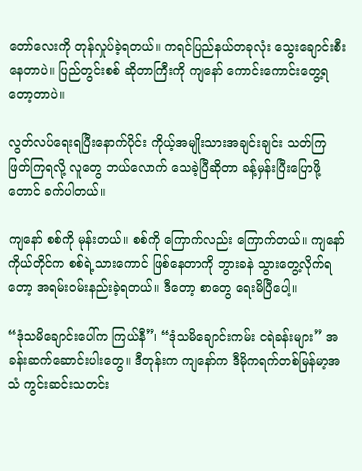တော်လေးကို တုန်လှုပ်ခဲ့ရတယ်။ ကရင်ပြည်နယ်တခုလုံး သွေးချောင်းစီးနေတာပဲ။ ပြည်တွင်းစစ် ဆိုတာကြီးကို ကျနော် ကောင်းကောင်းတွေ့ရတော့တာပဲ။

လွတ်လပ်ရေးရပြီးနောက်ပိုင်း ကိုယ့်အမျိုးသားအချင်းချင်း သတ်ကြ ဖြတ်ကြရလို့ လူတွေ ဘယ်လောက် သေခဲ့ပြီဆိုတာ ခန့်မှန်းပြီးပြောဖို့တောင် ခက်ပါတယ်။

ကျနော် စစ်ကို မုန်းတယ်။ စစ်ကို ကြောက်လည်း ကြောက်တယ်။ ကျနော်ကိုယ်တိုင်က စစ်ရဲ့သားကောင် ဖြစ်နေတာကို ဘွားခနဲ သွားတွေ့လိုက်ရတော့ အရမ်းဝမ်းနည်းခဲ့ရတယ်။ ဒီတော့ စာတွေ ရေးမိပြီပေါ့။

“ဒုံသမိချောင်းပေါ်က ကြယ်နီ”၊ “ဒုံသမိချောင်းကမ်း ငရဲခန်းများ” အခန်းဆက်ဆောင်းပါးတွေ။ ဒီတုန်းက ကျနော်က ဒီမိုကရက်တစ်မြန်မာ့အသံ ကွင်းဆင်းသတင်း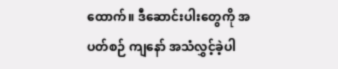ထောက်။ ဒီဆောင်းပါးတွေကို အပတ်စဉ် ကျနော် အသံလွှင့်ခဲ့ပါ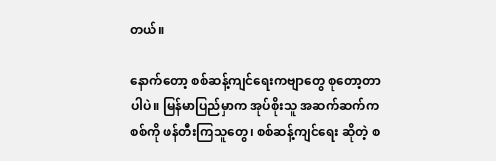တယ်။

နောက်တော့ စစ်ဆန့်ကျင်ရေးကဗျာတွေ စုတော့တာပါပဲ။ မြန်မာပြည်မှာက အုပ်စိုးသူ အဆက်ဆက်က စစ်ကို ဖန်တီးကြသူတွေ၊ စစ်ဆန့်ကျင်ရေး ဆိုတဲ့ စ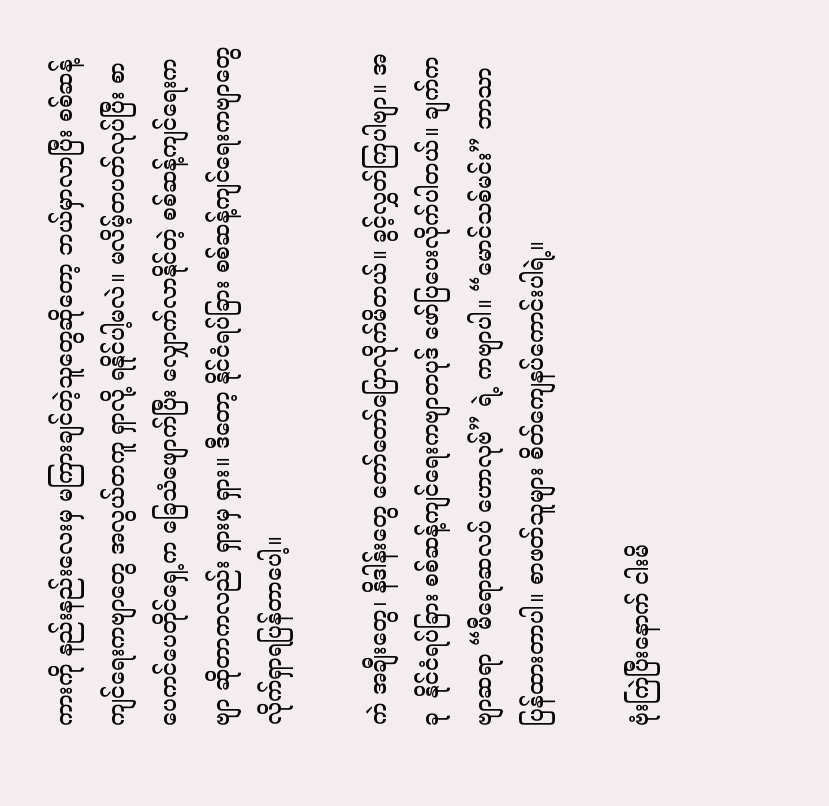ကားကို နည်းနည်းလေးမှ မကြားချင်တဲ့သူတွေဆိုတော့ ဘယ်မှာလာပြီး စစ်ဆန့်ကျင်ရေးကဗျာတွေ အလွယ်တကူ ရှာလို့ ရနိုင်ပါ့မလဲ။ မလိမ့်တပတ်လုပ်ပြီး စာပေကင်ပေတိုင်ရှေ့က ခြေသံဖျောက်ပြီး လျှောက်လာနိုင်တဲ့ စစ်ဆန့်ကျင်ရေးကဗျာ ဆိုတာကလည်း ရှားမှ ရှား။ ဒီတော့ နိုင်ငံရပ်ခြား စစ်ဆန့်ကျင်ရေးကဗျာတွေ လိုက်ရှာရပြန်တာပေါ့။

ကဲ အချီးတွေ၊ နိဒါန်းတွေ တော်တော်ပြောလိုက်မိတယ်။ ခွင့်လွှတ်ကြပါဗျာ။ အခု  နိုင်ငံရပ်ခြား စစ်ဆန့်ကျင်ရေးကဗျာတပုဒ် ဖော်ပြပေးလိုက်ပါတယ်။ ချက်ကဗျာဆရာ “မီရောဆလပ် ဟောလုဗ်” ရဲ့ ကဗျာပါ။ “မောင်သစ်မင်း” ဘာသာပြန်ထားတာပါ။ စာဖတ်သူများ စိတ်ကျေနပ်ကောင်းပါရဲ့။

ဗုံးကြဲပြီးနောက် ငါးမိ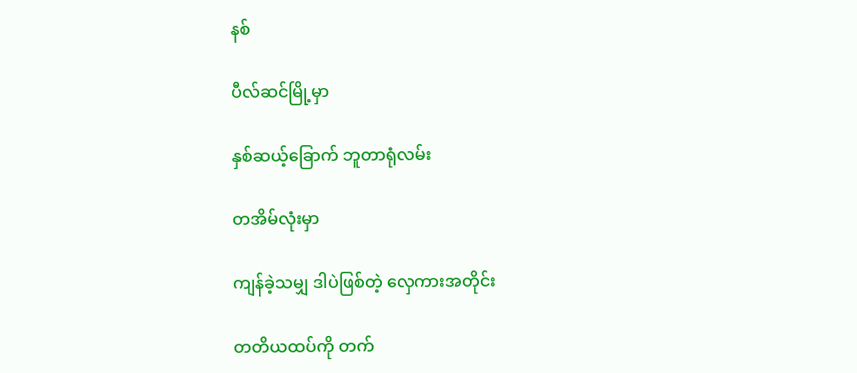နစ်

ပီလ်ဆင်မြို့မှာ

နှစ်ဆယ့်ခြောက် ဘူတာရုံလမ်း

တအိမ်လုံးမှာ

ကျန်ခဲ့သမျှ ဒါပဲဖြစ်တဲ့ လှေကားအတိုင်း

တတိယထပ်ကို တက်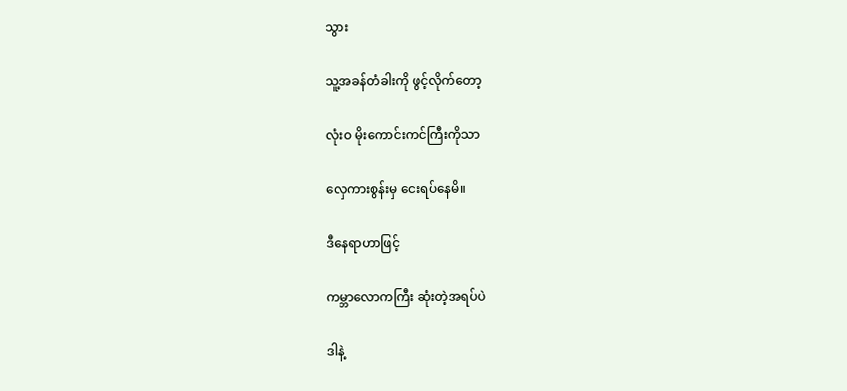သွား

သူ့အခန်တံခါးကို ဖွင့်လိုက်တော့

လုံးဝ မိုးကောင်းကင်ကြီးကိုသာ

လှေကားစွန်းမှ ငေးရပ်နေမိ။

ဒီနေရာဟာဖြင့်

ကမ္ဘာလောကကြီး ဆုံးတဲ့အရပ်ပဲ

ဒါနဲ့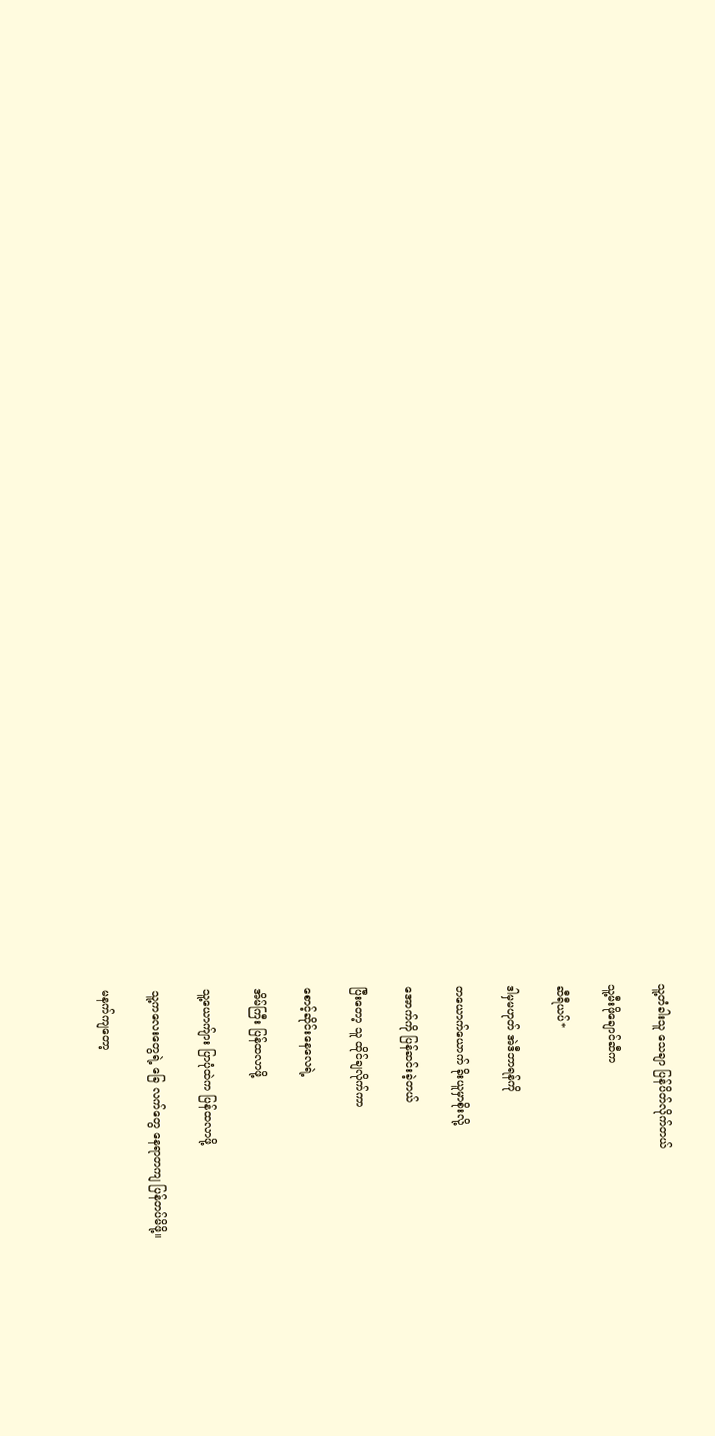သူ့တံခါးသူ သေချာ ပြန်ပိတ်လိုက်တယ်

သူ့မီးဖိုချောင်ဆီက

ဆီရီယပ်*

ဒါမှမဟုတ် အဲဒီဘာရန်ကို

တယောက်ယောက် ခိုးယူမှာစိုးလို့

အောက်ကို ပြန်ဆင်းခဲ့တယ်

ပြီးတော့ သူ ထိုင်ချလိုက်ကာ

စောင့်ဆိုင်းနေလေရဲ့

အိမ်ကြီး ပြန်ထလာဖို့

သူ့ယောက်ျား ပြာပုံထဲက ပြန်ထလာဖို့

သူ့ကလေးတွေရဲ့ ခြေ လက်တွေ နေရာတကျ ပြန်တပ်မိဖို့။

မနက်ကျတော့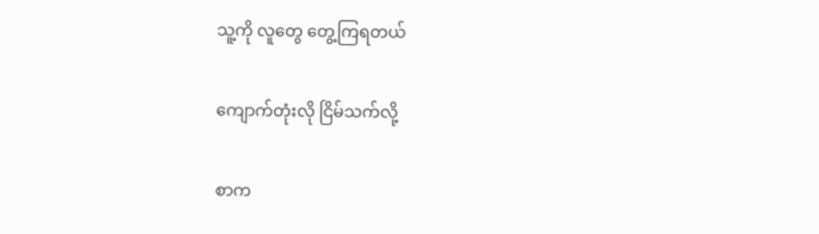သူ့ကို လူတွေ တွေ့ကြရတယ်

ကျောက်တုံးလို ငြိမ်သက်လို့

စာက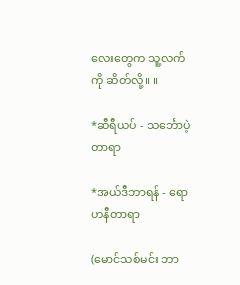လေးတွေက သူ့လက်ကို ဆိတ်လို့။ ။

*ဆီရီယပ် - သင်္ဘောပဲ့တာရာ

*အယ်ဒီဘာရန် - ရောဟနီတာရာ

(မောင်သစ်မင်း ဘာ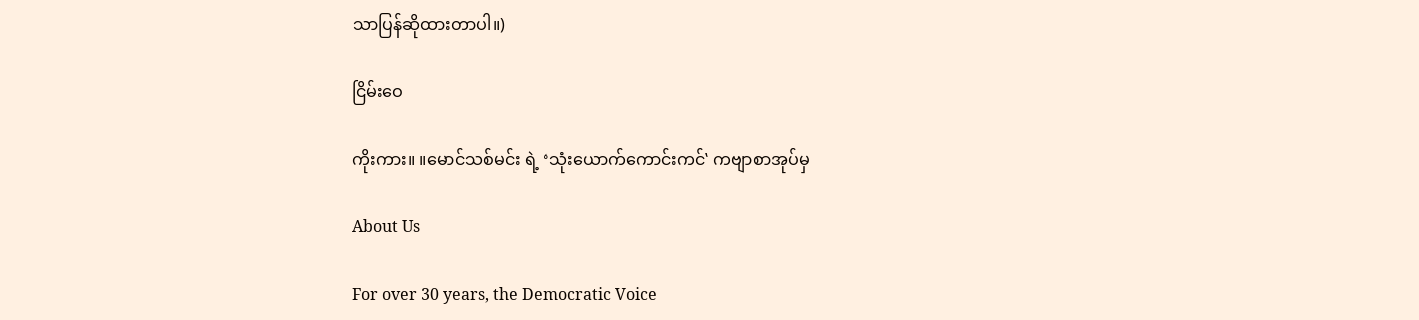သာပြန်ဆိုထားတာပါ။)

ငြိမ်းဝေ

ကိုးကား။ ။မောင်သစ်မင်း ရဲ့ ‘သုံးယောက်ကောင်းကင်‛ ကဗျာစာအုပ်မှ

About Us

For over 30 years, the Democratic Voice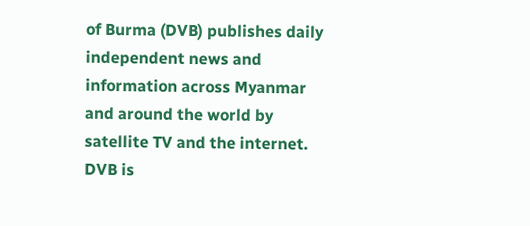of Burma (DVB) publishes daily independent news and information across Myanmar and around the world by satellite TV and the internet. DVB is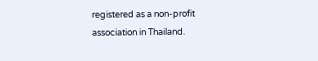registered as a non-profit association in Thailand.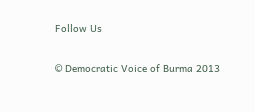Follow Us

© Democratic Voice of Burma 2013